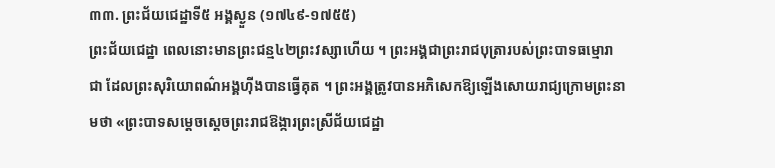៣៣. ព្រះជ័យជេដ្ឋាទី៥ អង្គស្ងួន (១៧៤៩-១៧៥៥)
ព្រះជ័យជេដ្ឋា ពេលនោះមានព្រះជន្ម៤២ព្រះវស្សាហើយ ។ ព្រះអង្គជាព្រះរាជបុត្រារបស់ព្រះបាទធម្មោរាជា ដែលព្រះសុរិយោពណ៌អង្គហ៊ីងបានធ្វើគុត ។ ព្រះអង្គត្រូវបានអភិសេកឱ្យឡើងសោយរាជ្យក្រោមព្រះនាមថា «ព្រះបាទសម្ដេចស្ដេចព្រះរាជឱង្ការព្រះស្រីជ័យជេដ្ឋា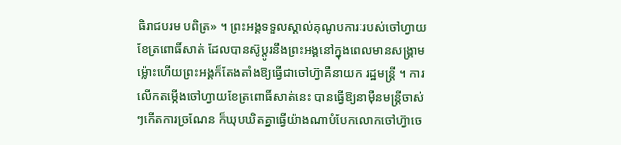ធិរាជបរម បពិត្រ» ។ ព្រះអង្គទទួលស្គាល់គុណូបការៈរបស់ចៅហ្វាយខែត្រពោធិ៍សាត់ ដែលបានស៊ូប្ដូរនឹងព្រះអង្គនៅក្នុងពេលមានសង្គ្រាម ម្ល៉ោះហើយព្រះអង្គក៏តែងតាំងឱ្យធ្វើជាចៅហ្វ៊ាគឺនាយក រដ្ឋមន្ដ្រី ។ ការលើកតម្កើងចៅហ្វាយខែត្រពោធិ៍សាត់នេះ បានធ្វើឱ្យនាម៉ឺនមន្ដ្រីចាស់ៗកើតការច្រណែន ក៏ឃុបឃិតគ្នាធ្វើយ៉ាងណាបំបែកលោកចៅហ្វ៊ាចេ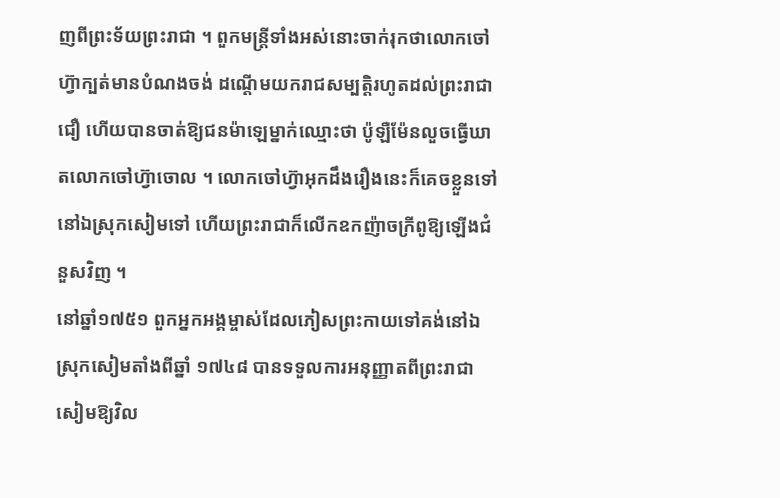ញពីព្រះទ័យព្រះរាជា ។ ពួកមន្ដ្រីទាំងអស់នោះចាក់រុកថាលោកចៅហ្វ៊ាក្បត់មានបំណងចង់ ដណ្ដើមយករាជសម្បត្ដិរហូតដល់ព្រះរាជាជឿ ហើយបានចាត់ឱ្យជនម៉ាឡេម្នាក់ឈ្មោះថា ប៉ូឡឺម៉ែនលួចធ្វើឃាតលោកចៅហ្វ៊ាចោល ។ លោកចៅហ្វ៊ាអុកដឹងរឿងនេះក៏គេចខ្លួនទៅនៅឯស្រុកសៀមទៅ ហើយព្រះរាជាក៏លើកឧកញ៉ាចក្រីពូឱ្យឡើងជំនួសវិញ ។
នៅឆ្នាំ១៧៥១ ពួកអ្នកអង្គម្ចាស់ដែលភៀសព្រះកាយទៅគង់នៅឯស្រុកសៀមតាំងពីឆ្នាំ ១៧៤៨ បានទទួលការអនុញ្ញាតពីព្រះរាជាសៀមឱ្យវិល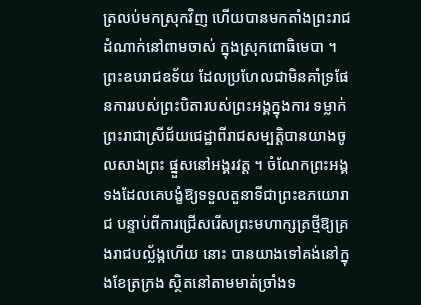ត្រលប់មកស្រុកវិញ ហើយបានមកតាំងព្រះរាជដំណាក់នៅពាមចាស់ ក្នុងស្រុកពោធិមេបា ។ ព្រះឧបរាជឧទ័យ ដែលប្រហែលជាមិនគាំទ្រផែនការរបស់ព្រះបិតារបស់ព្រះអង្គក្នុងការ ទម្លាក់ព្រះរាជាស្រីជ័យជេដ្ឋាពីរាជសម្បត្ដិបានយាងចូលសាងព្រះ ផ្នួសនៅអង្គរវត្ដ ។ ចំណែកព្រះអង្គទងដែលគេបង្ខំឱ្យទទួលតួនាទីជាព្រះឧភយោរាជ បន្ទាប់ពីការជ្រើសរើសព្រះមហាក្សត្រថ្មីឱ្យគ្រងរាជបល្ល័ង្កហើយ នោះ បានយាងទៅគង់នៅក្នុងខែត្រក្រង ស្ថិតនៅតាមមាត់ច្រាំងទ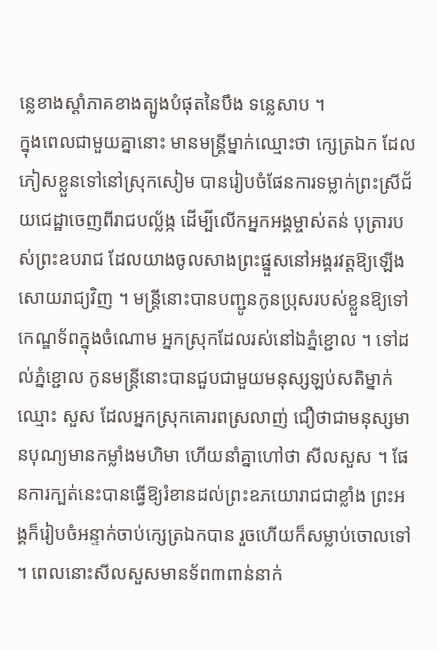ន្លេខាងស្ដាំភាគខាងត្បូងបំផុតនៃបឹង ទន្លេសាប ។
ក្នុងពេលជាមួយគ្នានោះ មានមន្ដ្រីម្នាក់ឈ្មោះថា ក្សេត្រឯក ដែលភៀសខ្លួនទៅនៅស្រុកសៀម បានរៀបចំផែនការទម្លាក់ព្រះស្រីជ័យជេដ្ឋាចេញពីរាជបល្ល័ង្ក ដើម្បីលើកអ្នកអង្គម្ចាស់តន់ បុត្រារបស់ព្រះឧបរាជ ដែលយាងចូលសាងព្រះផ្នួសនៅអង្គរវត្ដឱ្យឡើងសោយរាជ្យវិញ ។ មន្ដ្រីនោះបានបញ្ជូនកូនប្រុសរបស់ខ្លួនឱ្យទៅកេណ្ឌទ័ពក្នុងចំណោម អ្នកស្រុកដែលរស់នៅឯភ្នំខ្ជោល ។ ទៅដល់ភ្នំខ្ជោល កូនមន្ដ្រីនោះបានជួបជាមួយមនុស្សឡប់សតិម្នាក់ឈ្មោះ សួស ដែលអ្នកស្រុកគោរពស្រលាញ់ ជឿថាជាមនុស្សមានបុណ្យមានកម្លាំងមហិមា ហើយនាំគ្នាហៅថា សីលសួស ។ ផែនការក្បត់នេះបានធ្វើឱ្យរំខានដល់ព្រះឧភយោរាជជាខ្លាំង ព្រះអង្គក៏រៀបចំអន្ទាក់ចាប់ក្សេត្រឯកបាន រួចហើយក៏សម្លាប់ចោលទៅ ។ ពេលនោះសីលសួសមានទ័ព៣ពាន់នាក់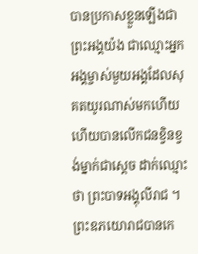បានប្រកាសខ្លួនឡើងជាព្រះអង្គយ៉ង ជាឈ្មោះអ្នកអង្គម្ចាស់មួយអង្គដែលសុគតយូរណាស់មកហើយ ហើយបានលើកជនខ្វិនខ្វង់ម្នាក់ជាស្ដេច ដាក់ឈ្មោះថា ព្រះបាទអង្គុលីរាជ ។ ព្រះឧភយោរាជបានកេ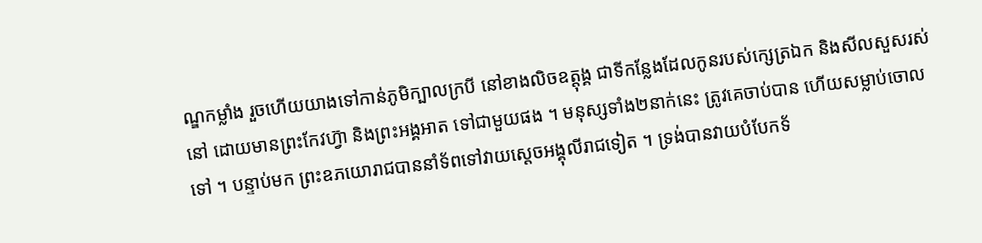ណ្ឌកម្លាំង រួចហើយយាងទៅកាន់ភូមិក្បាលក្របី នៅខាងលិចឧត្ដុង្គ ជាទីកន្លែងដែលកូនរបស់ក្សេត្រឯក និងសីលសួសរស់នៅ ដោយមានព្រះកែវហ្វ៊ា និងព្រះអង្គអាត ទៅជាមួយផង ។ មនុស្សទាំង២នាក់នេះ ត្រូវគេចាប់បាន ហើយសម្លាប់ចោលទៅ ។ បន្ទាប់មក ព្រះឧភយោរាជបាននាំទ័ពទៅវាយស្ដេចអង្គុលីរាជទៀត ។ ទ្រង់បានវាយបំបែកទ័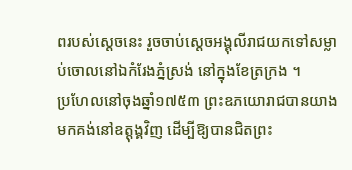ពរបស់ស្ដេចនេះ រួចចាប់ស្ដេចអង្គុលីរាជយកទៅសម្លាប់ចោលនៅឯកំរែងភ្នំស្រង់ នៅក្នុងខែត្រក្រង ។
ប្រហែលនៅចុងឆ្នាំ១៧៥៣ ព្រះឧភយោរាជបានយាងមកគង់នៅឧត្ដុង្គវិញ ដើម្បីឱ្យបានជិតព្រះ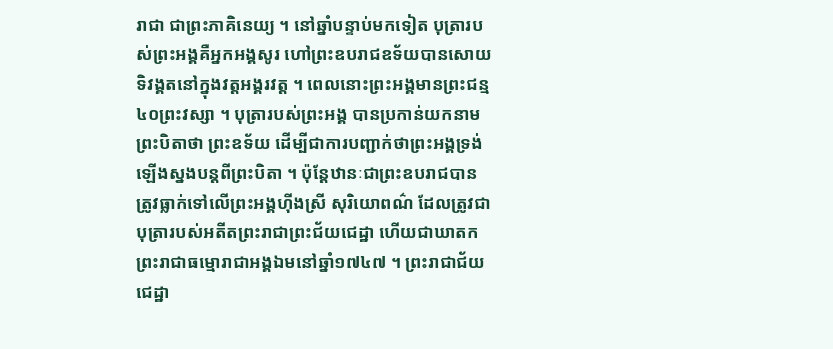រាជា ជាព្រះភាគិនេយ្យ ។ នៅឆ្នាំបន្ទាប់មកទៀត បុត្រារបស់ព្រះអង្គគឺអ្នកអង្គសូរ ហៅព្រះឧបរាជឧទ័យបានសោយទិវង្គតនៅក្នុងវត្ដអង្គរវត្ដ ។ ពេលនោះព្រះអង្គមានព្រះជន្ម៤០ព្រះវស្សា ។ បុត្រារបស់ព្រះអង្គ បានប្រកាន់យកនាមព្រះបិតាថា ព្រះឧទ័យ ដើម្បីជាការបញ្ជាក់ថាព្រះអង្គទ្រង់ឡើងស្នងបន្ដពីព្រះបិតា ។ ប៉ុន្ដែឋានៈជាព្រះឧបរាជបានត្រូវធ្លាក់ទៅលើព្រះអង្គហ៊ីងស្រី សុរិយោពណ៌ ដែលត្រូវជាបុត្រារបស់អតីតព្រះរាជាព្រះជ័យជេដ្ឋា ហើយជាឃាតកព្រះរាជាធម្មោរាជាអង្គឯមនៅឆ្នាំ១៧៤៧ ។ ព្រះរាជាជ័យជេដ្ឋា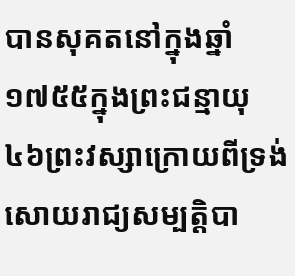បានសុគតនៅក្នុងឆ្នាំ១៧៥៥ក្នុងព្រះជន្មាយុ៤៦ព្រះវស្សាក្រោយពីទ្រង់សោយរាជ្យសម្បត្ដិបា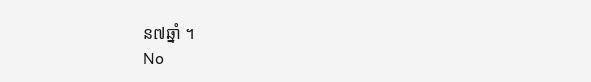ន៧ឆ្នាំ ។
No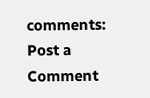comments:
Post a Comment